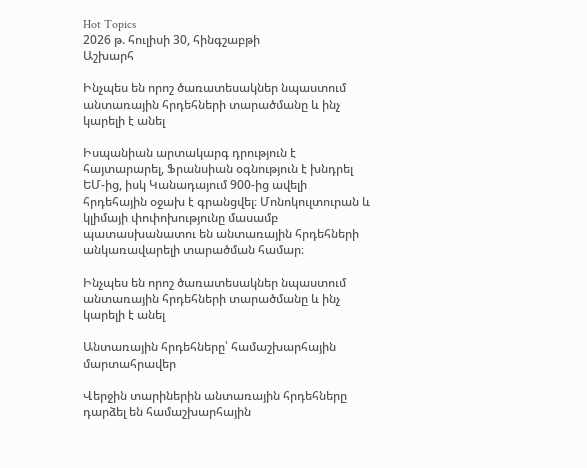Hot Topics
2026 թ. հուլիսի 30, հինգշաբթի
Աշխարհ

Ինչպես են որոշ ծառատեսակներ նպաստում անտառային հրդեհների տարածմանը և ինչ կարելի է անել

Իսպանիան արտակարգ դրություն է հայտարարել, Ֆրանսիան օգնություն է խնդրել ԵՄ-ից, իսկ Կանադայում 900-ից ավելի հրդեհային օջախ է գրանցվել։ Մոնոկուլտուրան և կլիմայի փոփոխությունը մասամբ պատասխանատու են անտառային հրդեհների անկառավարելի տարածման համար։

Ինչպես են որոշ ծառատեսակներ նպաստում անտառային հրդեհների տարածմանը և ինչ կարելի է անել

Անտառային հրդեհները՝ համաշխարհային մարտահրավեր

Վերջին տարիներին անտառային հրդեհները դարձել են համաշխարհային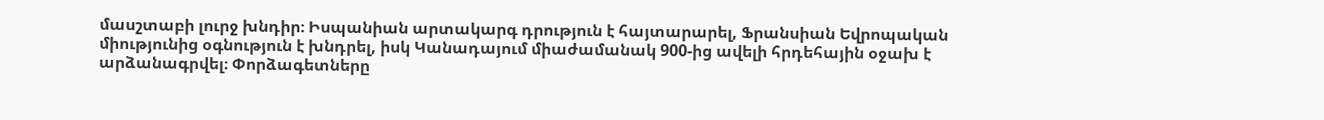մասշտաբի լուրջ խնդիր։ Իսպանիան արտակարգ դրություն է հայտարարել, Ֆրանսիան Եվրոպական միությունից օգնություն է խնդրել, իսկ Կանադայում միաժամանակ 900-ից ավելի հրդեհային օջախ է արձանագրվել։ Փորձագետները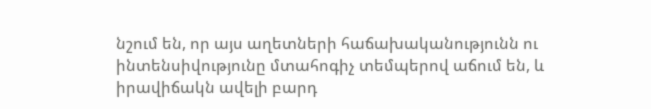նշում են, որ այս աղետների հաճախականությունն ու ինտենսիվությունը մտահոգիչ տեմպերով աճում են, և իրավիճակն ավելի բարդ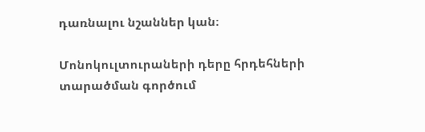դառնալու նշաններ կան։

Մոնոկուլտուրաների դերը հրդեհների տարածման գործում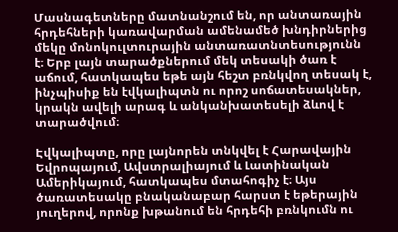Մասնագետները մատնանշում են, որ անտառային հրդեհների կառավարման ամենամեծ խնդիրներից մեկը մոնոկուլտուրային անտառատնտեսությունն է։ Երբ լայն տարածքներում մեկ տեսակի ծառ է աճում, հատկապես եթե այն հեշտ բռնկվող տեսակ է, ինչպիսիք են էվկալիպտն ու որոշ սոճատեսակներ, կրակն ավելի արագ և անկանխատեսելի ձևով է տարածվում։

Էվկալիպտը, որը լայնորեն տնկվել է Հարավային Եվրոպայում, Ավստրալիայում և Լատինական Ամերիկայում, հատկապես մտահոգիչ է։ Այս ծառատեսակը բնականաբար հարստ է եթերային յուղերով, որոնք խթանում են հրդեհի բռնկումն ու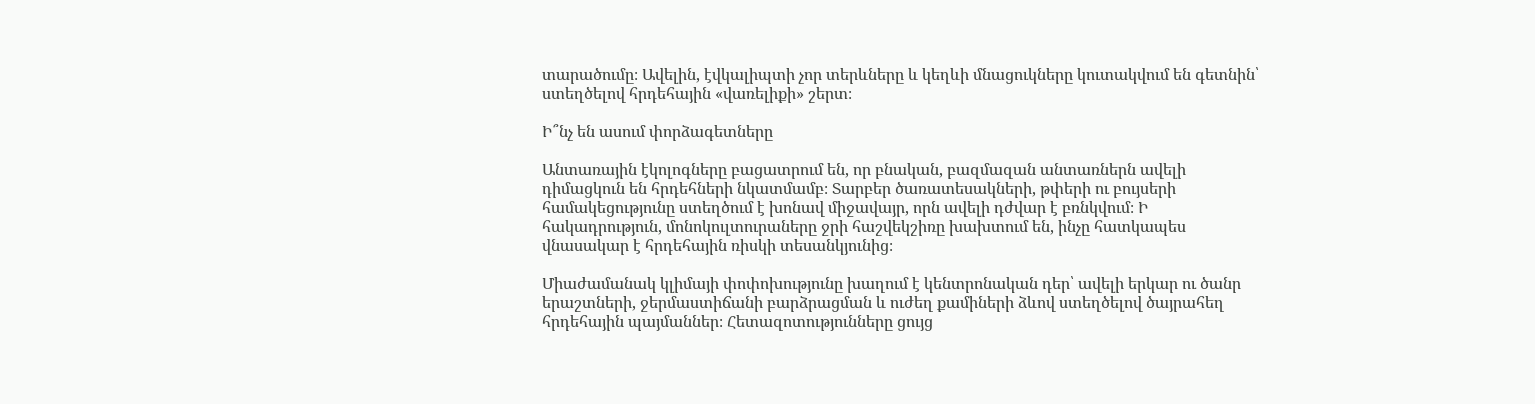տարածումը։ Ավելին, էվկալիպտի չոր տերևները և կեղևի մնացուկները կուտակվում են գետնին՝ ստեղծելով հրդեհային «վառելիքի» շերտ։

Ի՞նչ են ասում փորձագետները

Անտառային էկոլոգները բացատրում են, որ բնական, բազմազան անտառներն ավելի դիմացկուն են հրդեհների նկատմամբ։ Տարբեր ծառատեսակների, թփերի ու բույսերի համակեցությունը ստեղծում է խոնավ միջավայր, որն ավելի դժվար է բռնկվում։ Ի հակադրություն, մոնոկուլտուրաները ջրի հաշվեկշիռը խախտում են, ինչը հատկապես վնասակար է հրդեհային ռիսկի տեսանկյունից։

Միաժամանակ կլիմայի փոփոխությունը խաղում է կենտրոնական դեր՝ ավելի երկար ու ծանր երաշտների, ջերմաստիճանի բարձրացման և ուժեղ քամիների ձևով ստեղծելով ծայրահեղ հրդեհային պայմաններ։ Հետազոտությունները ցույց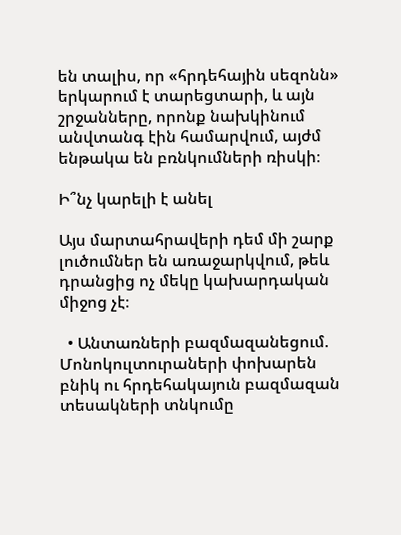են տալիս, որ «հրդեհային սեզոնն» երկարում է տարեցտարի, և այն շրջանները, որոնք նախկինում անվտանգ էին համարվում, այժմ ենթակա են բռնկումների ռիսկի։

Ի՞նչ կարելի է անել

Այս մարտահրավերի դեմ մի շարք լուծումներ են առաջարկվում, թեև դրանցից ոչ մեկը կախարդական միջոց չէ։

  • Անտառների բազմազանեցում. Մոնոկուլտուրաների փոխարեն բնիկ ու հրդեհակայուն բազմազան տեսակների տնկումը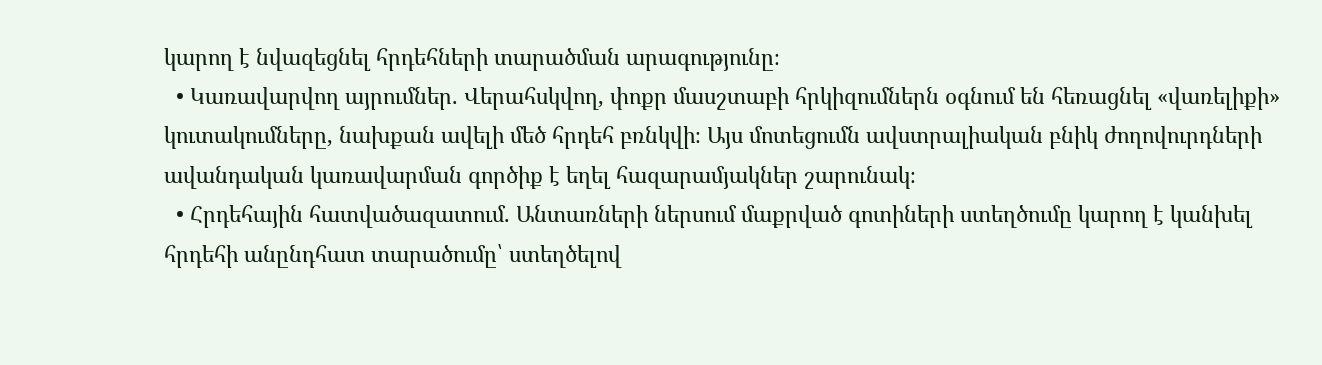կարող է նվազեցնել հրդեհների տարածման արագությունը։
  • Կառավարվող այրումներ. Վերահսկվող, փոքր մասշտաբի հրկիզումներն օգնում են հեռացնել «վառելիքի» կուտակումները, նախքան ավելի մեծ հրդեհ բռնկվի։ Այս մոտեցումն ավստրալիական բնիկ ժողովուրդների ավանդական կառավարման գործիք է եղել հազարամյակներ շարունակ։
  • Հրդեհային հատվածազատում. Անտառների ներսում մաքրված գոտիների ստեղծումը կարող է կանխել հրդեհի անընդհատ տարածումը՝ ստեղծելով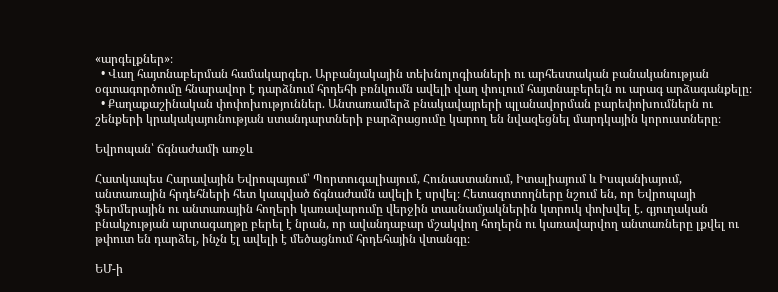«արգելքներ»։
  • Վաղ հայտնաբերման համակարգեր. Արբանյակային տեխնոլոգիաների ու արհեստական բանականության օգտագործումը հնարավոր է դարձնում հրդեհի բռնկումն ավելի վաղ փուլում հայտնաբերելն ու արագ արձագանքելը։
  • Քաղաքաշինական փոփոխություններ. Անտառամերձ բնակավայրերի պլանավորման բարեփոխումներն ու շենքերի կրակակայունության ստանդարտների բարձրացումը կարող են նվազեցնել մարդկային կորուստները։

Եվրոպան՝ ճգնաժամի առջև

Հատկապես Հարավային Եվրոպայում՝ Պորտուգալիայում, Հունաստանում, Իտալիայում և Իսպանիայում, անտառային հրդեհների հետ կապված ճգնաժամն ավելի է սրվել։ Հետազոտողները նշում են, որ Եվրոպայի ֆերմերային ու անտառային հողերի կառավարումը վերջին տասնամյակներին կտրուկ փոխվել է. գյուղական բնակչության արտագաղթը բերել է նրան, որ ավանդաբար մշակվող հողերն ու կառավարվող անտառները լքվել ու թփուտ են դարձել, ինչն էլ ավելի է մեծացնում հրդեհային վտանգը։

ԵՄ-ի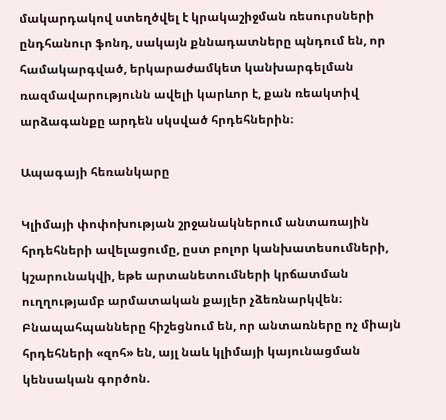մակարդակով ստեղծվել է կրակաշիջման ռեսուրսների ընդհանուր ֆոնդ, սակայն քննադատները պնդում են, որ համակարգված, երկարաժամկետ կանխարգելման ռազմավարությունն ավելի կարևոր է, քան ռեակտիվ արձագանքը արդեն սկսված հրդեհներին։

Ապագայի հեռանկարը

Կլիմայի փոփոխության շրջանակներում անտառային հրդեհների ավելացումը, ըստ բոլոր կանխատեսումների, կշարունակվի, եթե արտանետումների կրճատման ուղղությամբ արմատական քայլեր չձեռնարկվեն։ Բնապահպանները հիշեցնում են, որ անտառները ոչ միայն հրդեհների «զոհ» են, այլ նաև կլիմայի կայունացման կենսական գործոն.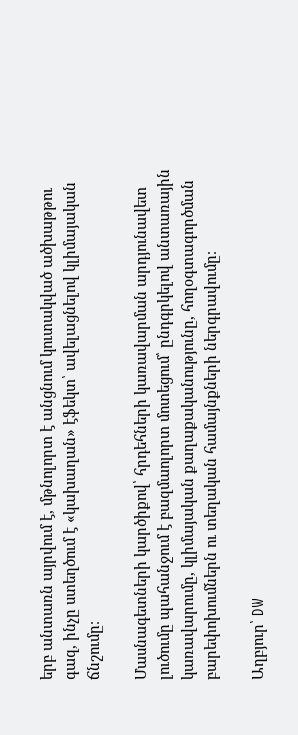երբ անտառն այրվում է, մթնոլորտ է անցնում կուտակված ածխաթթու գազ, ինչը ստեղծում է «կախաղան» էֆեկտ՝ ավելացնելով կլիմայական ճնշումը։

Մասնագետների կարծիքով՝ հրդեհների կառավարման արդյունավետ լուծումը պահանջում է բազմաոլորտ մոտեցում՝ ընդգրկելով անտառային կառավարումը, կլիմայական քաղաքականությունը, հողօգտագործման բարեփոխումներն ու տեղական համայնքների ներգրավումը։

Աղբյուր՝ DW